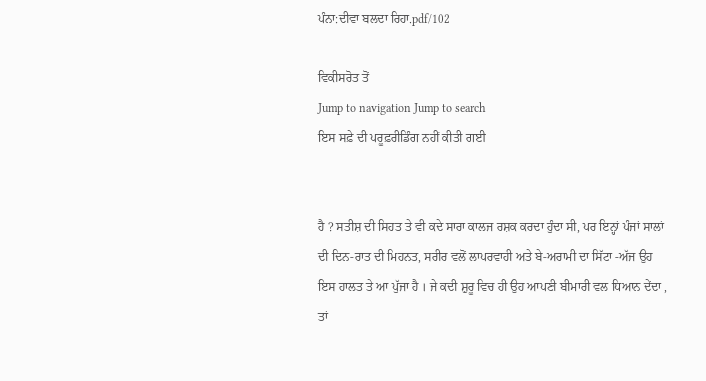ਪੰਨਾ:ਦੀਵਾ ਬਲਦਾ ਰਿਹਾ.pdf/102

ਵਿਕੀਸਰੋਤ ਤੋਂ
Jump to navigation Jump to search
ਇਸ ਸਫ਼ੇ ਦੀ ਪਰੂਫ਼ਰੀਡਿੰਗ ਨਹੀਂ ਕੀਤੀ ਗਈ


ਹੈ ? ਸਤੀਸ਼ ਦੀ ਸਿਹਤ ਤੇ ਵੀ ਕਦੇ ਸਾਰਾ ਕਾਲਜ ਰਸ਼ਕ ਕਰਦਾ ਹੁੰਦਾ ਸੀ, ਪਰ ਇਨ੍ਹਾਂ ਪੰਜਾਂ ਸਾਲਾਂ ਦੀ ਦਿਨ-ਰਾਤ ਦੀ ਮਿਹਨਤ, ਸਰੀਰ ਵਲੋਂ ਲਾਪਰਵਾਹੀ ਅਤੇ ਬੇ-ਅਰਾਮੀ ਦਾ ਸਿੱਟਾ -ਅੱਜ ਉਹ ਇਸ ਹਾਲਤ ਤੇ ਆ ਪੁੱਜਾ ਹੈ । ਜੇ ਕਦੀ ਸ਼ੁਰੂ ਵਿਚ ਹੀ ਉਹ ਆਪਣੀ ਬੀਮਾਰੀ ਵਲ ਧਿਆਨ ਦੇਂਦਾ , ਤਾਂ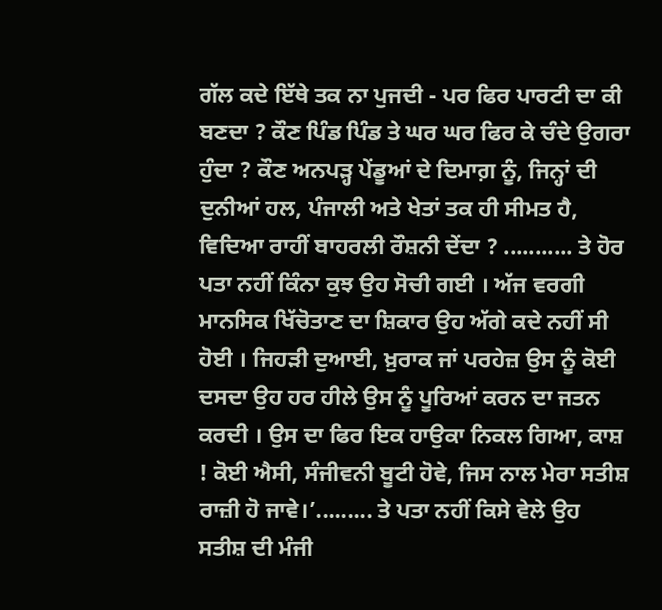ਗੱਲ ਕਦੇ ਇੱਥੇ ਤਕ ਨਾ ਪੁਜਦੀ - ਪਰ ਫਿਰ ਪਾਰਟੀ ਦਾ ਕੀ ਬਣਦਾ ? ਕੌਣ ਪਿੰਡ ਪਿੰਡ ਤੇ ਘਰ ਘਰ ਫਿਰ ਕੇ ਚੰਦੇ ਉਗਰਾ ਹੁੰਦਾ ? ਕੌਣ ਅਨਪੜ੍ਹ ਪੇਂਡੂਆਂ ਦੇ ਦਿਮਾਗ਼ ਨੂੰ, ਜਿਨ੍ਹਾਂ ਦੀ ਦੁਨੀਆਂ ਹਲ, ਪੰਜਾਲੀ ਅਤੇ ਖੇਤਾਂ ਤਕ ਹੀ ਸੀਮਤ ਹੈ, ਵਿਦਿਆ ਰਾਹੀਂ ਬਾਹਰਲੀ ਰੌਸ਼ਨੀ ਦੇਂਦਾ ? ........... ਤੇ ਹੋਰ ਪਤਾ ਨਹੀਂ ਕਿੰਨਾ ਕੁਝ ਉਹ ਸੋਚੀ ਗਈ । ਅੱਜ ਵਰਗੀ ਮਾਨਸਿਕ ਖਿੱਚੋਤਾਣ ਦਾ ਸ਼ਿਕਾਰ ਉਹ ਅੱਗੇ ਕਦੇ ਨਹੀਂ ਸੀ ਹੋਈ । ਜਿਹੜੀ ਦੁਆਈ, ਖ਼ੁਰਾਕ ਜਾਂ ਪਰਹੇਜ਼ ਉਸ ਨੂੰ ਕੋਈ ਦਸਦਾ ਉਹ ਹਰ ਹੀਲੇ ਉਸ ਨੂੰ ਪੂਰਿਆਂ ਕਰਨ ਦਾ ਜਤਨ ਕਰਦੀ । ਉਸ ਦਾ ਫਿਰ ਇਕ ਹਾਉਕਾ ਨਿਕਲ ਗਿਆ, ਕਾਸ਼ ! ਕੋਈ ਐਸੀ, ਸੰਜੀਵਨੀ ਬੂਟੀ ਹੋਵੇ, ਜਿਸ ਨਾਲ ਮੇਰਾ ਸਤੀਸ਼ ਰਾਜ਼ੀ ਹੋ ਜਾਵੇ।’......... ਤੇ ਪਤਾ ਨਹੀਂ ਕਿਸੇ ਵੇਲੇ ਉਹ ਸਤੀਸ਼ ਦੀ ਮੰਜੀ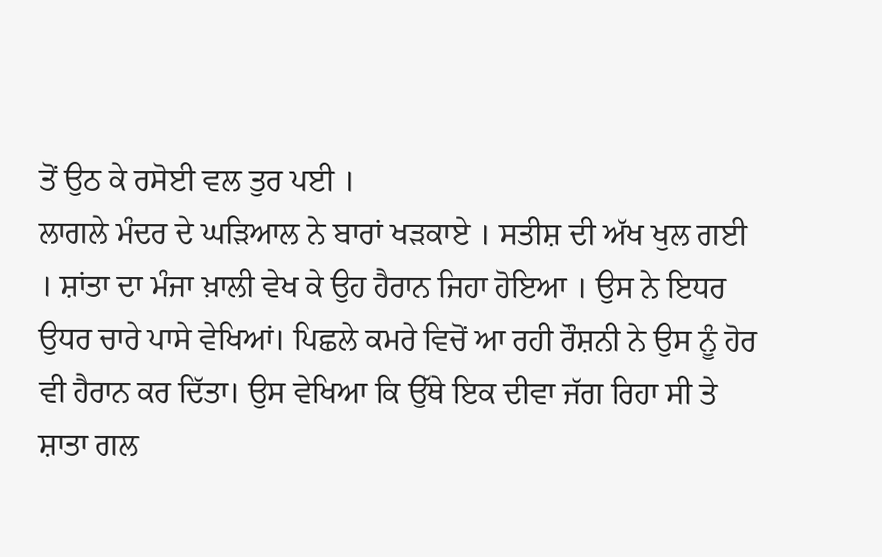ਤੋਂ ਉਠ ਕੇ ਰਸੋਈ ਵਲ ਤੁਰ ਪਈ ।
ਲਾਗਲੇ ਮੰਦਰ ਦੇ ਘੜਿਆਲ ਨੇ ਬਾਰਾਂ ਖੜਕਾਏ । ਸਤੀਸ਼ ਦੀ ਅੱਖ ਖੁਲ ਗਈ । ਸ਼ਾਂਤਾ ਦਾ ਮੰਜਾ ਖ਼ਾਲੀ ਵੇਖ ਕੇ ਉਹ ਹੈਰਾਨ ਜਿਹਾ ਹੋਇਆ । ਉਸ ਨੇ ਇਧਰ ਉਧਰ ਚਾਰੇ ਪਾਸੇ ਵੇਖਿਆਂ। ਪਿਛਲੇ ਕਮਰੇ ਵਿਚੋਂ ਆ ਰਹੀ ਰੌਸ਼ਨੀ ਨੇ ਉਸ ਨੂੰ ਹੋਰ ਵੀ ਹੈਰਾਨ ਕਰ ਦਿੱਤਾ। ਉਸ ਵੇਖਿਆ ਕਿ ਉੱਥੇ ਇਕ ਦੀਵਾ ਜੱਗ ਰਿਹਾ ਸੀ ਤੇ ਸ਼ਾਤਾ ਗਲ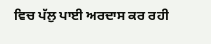ਵਿਚ ਪੱਲੁ ਪਾਈ ਅਰਦਾਸ ਕਰ ਰਹੀ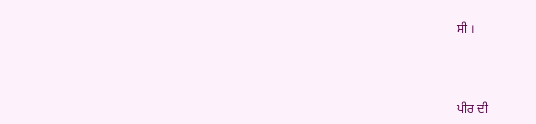ਸੀ ।



ਪੀਰ ਦੀ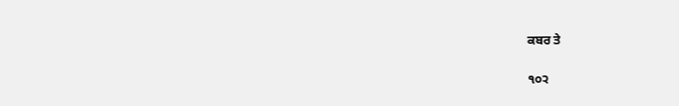ਕਬਰ ਤੇ

੧੦੨